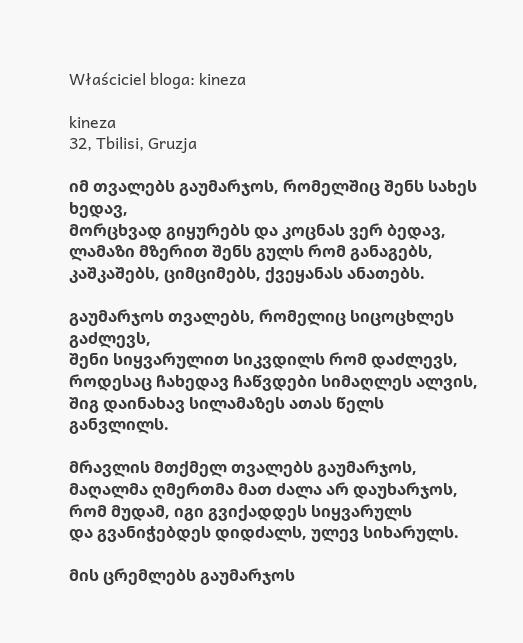Właściciel bloga: kineza

kineza
32, Tbilisi, Gruzja

იმ თვალებს გაუმარჯოს, რომელშიც შენს სახეს ხედავ,
მორცხვად გიყურებს და კოცნას ვერ ბედავ,
ლამაზი მზერით შენს გულს რომ განაგებს,
კაშკაშებს, ციმციმებს, ქვეყანას ანათებს.

გაუმარჯოს თვალებს, რომელიც სიცოცხლეს გაძლევს,
შენი სიყვარულით სიკვდილს რომ დაძლევს,
როდესაც ჩახედავ ჩაწვდები სიმაღლეს ალვის,
შიგ დაინახავ სილამაზეს ათას წელს განვლილს.

მრავლის მთქმელ თვალებს გაუმარჯოს,
მაღალმა ღმერთმა მათ ძალა არ დაუხარჯოს,
რომ მუდამ, იგი გვიქადდეს სიყვარულს
და გვანიჭებდეს დიდძალს, ულევ სიხარულს.

მის ცრემლებს გაუმარჯოს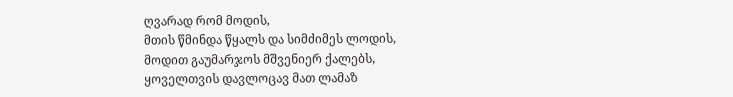ღვარად რომ მოდის,
მთის წმინდა წყალს და სიმძიმეს ლოდის,
მოდით გაუმარჯოს მშვენიერ ქალებს,
ყოველთვის დავლოცავ მათ ლამაზ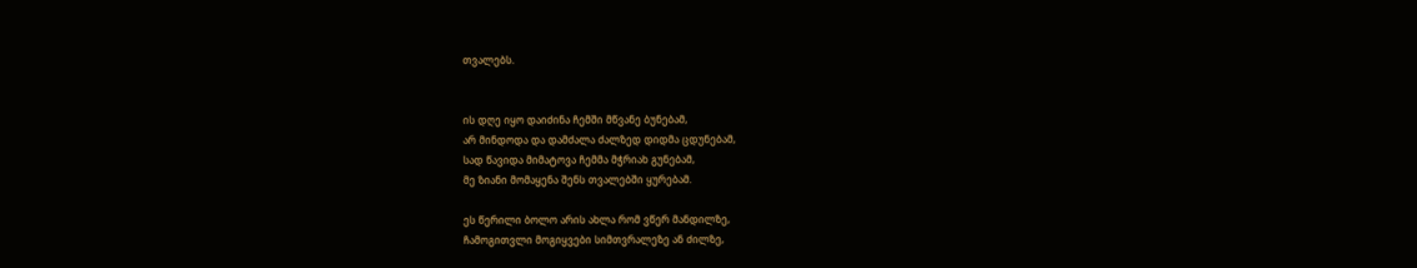თვალებს.


ის დღე იყო დაიძინა ჩემში მწვანე ბუნებამ,
არ მინდოდა და დამძალა ძალზედ დიდმა ცდუნებამ,
სად წავიდა მიმატოვა ჩემმა მჭრიახ გუნებამ,
მე ზიანი მომაყენა შენს თვალებში ყურებამ.

ეს წერილი ბოლო არის ახლა რომ ვწერ მანდილზე,
ჩამოგითვლი მოგიყვები სიმთვრალეზე ან ძილზე,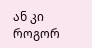ან კი როგორ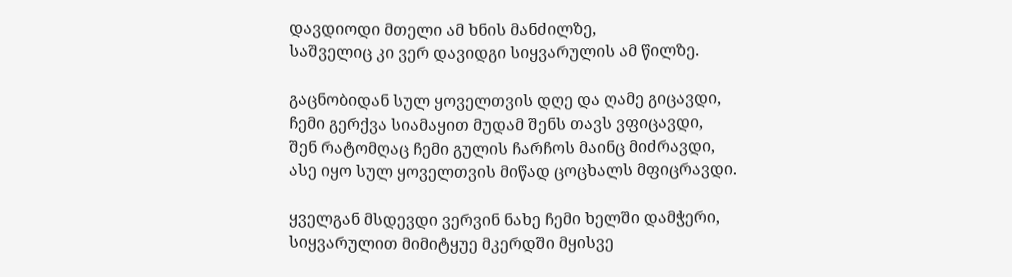დავდიოდი მთელი ამ ხნის მანძილზე,
საშველიც კი ვერ დავიდგი სიყვარულის ამ წილზე.

გაცნობიდან სულ ყოველთვის დღე და ღამე გიცავდი,
ჩემი გერქვა სიამაყით მუდამ შენს თავს ვფიცავდი,
შენ რატომღაც ჩემი გულის ჩარჩოს მაინც მიძრავდი,
ასე იყო სულ ყოველთვის მიწად ცოცხალს მფიცრავდი.

ყველგან მსდევდი ვერვინ ნახე ჩემი ხელში დამჭერი,
სიყვარულით მიმიტყუე მკერდში მყისვე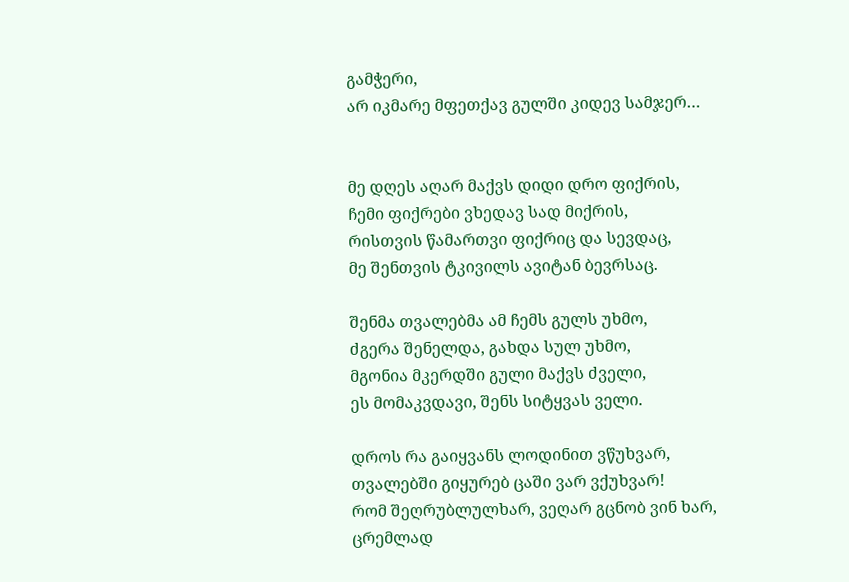გამჭერი,
არ იკმარე მფეთქავ გულში კიდევ სამჯერ…


მე დღეს აღარ მაქვს დიდი დრო ფიქრის,
ჩემი ფიქრები ვხედავ სად მიქრის,
რისთვის წამართვი ფიქრიც და სევდაც,
მე შენთვის ტკივილს ავიტან ბევრსაც.

შენმა თვალებმა ამ ჩემს გულს უხმო,
ძგერა შენელდა, გახდა სულ უხმო,
მგონია მკერდში გული მაქვს ძველი,
ეს მომაკვდავი, შენს სიტყვას ველი.

დროს რა გაიყვანს ლოდინით ვწუხვარ,
თვალებში გიყურებ ცაში ვარ ვქუხვარ!
რომ შეღრუბლულხარ, ვეღარ გცნობ ვინ ხარ,
ცრემლად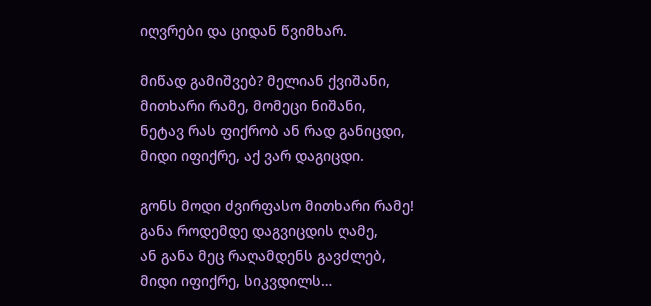იღვრები და ციდან წვიმხარ.

მიწად გამიშვებ? მელიან ქვიშანი,
მითხარი რამე, მომეცი ნიშანი,
ნეტავ რას ფიქრობ ან რად განიცდი,
მიდი იფიქრე, აქ ვარ დაგიცდი.

გონს მოდი ძვირფასო მითხარი რამე!
განა როდემდე დაგვიცდის ღამე,
ან განა მეც რაღამდენს გავძლებ,
მიდი იფიქრე, სიკვდილს…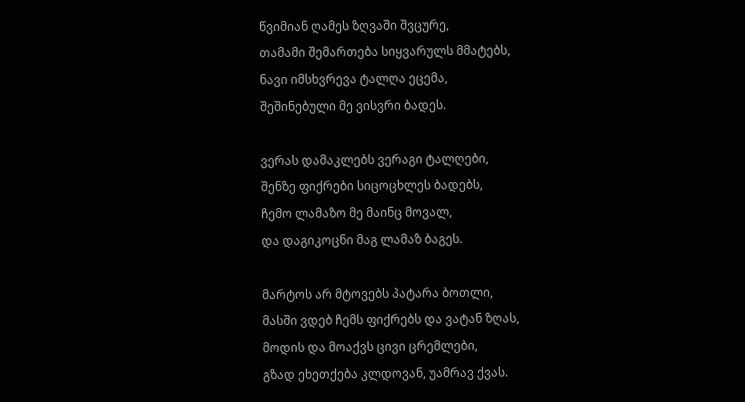წვიმიან ღამეს ზღვაში შვცურე,
თამამი შემართება სიყვარულს მმატებს,
ნავი იმსხვრევა ტალღა ეცემა,
შეშინებული მე ვისვრი ბადეს.

ვერას დამაკლებს ვერაგი ტალღები,
შენზე ფიქრები სიცოცხლეს ბადებს,
ჩემო ლამაზო მე მაინც მოვალ,
და დაგიკოცნი მაგ ლამაზ ბაგეს.

მარტოს არ მტოვებს პატარა ბოთლი,
მასში ვდებ ჩემს ფიქრებს და ვატან ზღას,
მოდის და მოაქვს ცივი ცრემლები,
გზად ეხეთქება კლდოვან, უამრავ ქვას.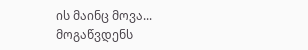ის მაინც მოვა...
მოგაწვდენს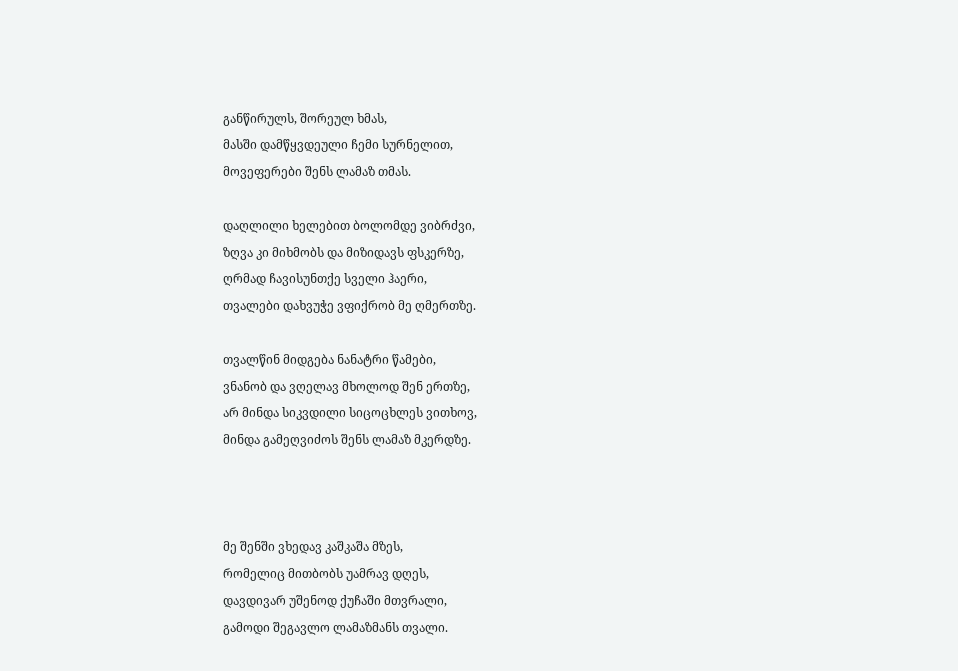განწირულს, შორეულ ხმას,
მასში დამწყვდეული ჩემი სურნელით,
მოვეფერები შენს ლამაზ თმას.

დაღლილი ხელებით ბოლომდე ვიბრძვი,
ზღვა კი მიხმობს და მიზიდავს ფსკერზე,
ღრმად ჩავისუნთქე სველი ჰაერი,
თვალები დახვუჭე ვფიქრობ მე ღმერთზე.

თვალწინ მიდგება ნანატრი წამები,
ვნანობ და ვღელავ მხოლოდ შენ ერთზე,
არ მინდა სიკვდილი სიცოცხლეს ვითხოვ,
მინდა გამეღვიძოს შენს ლამაზ მკერდზე.



მე შენში ვხედავ კაშკაშა მზეს,
რომელიც მითბობს უამრავ დღეს,
დავდივარ უშენოდ ქუჩაში მთვრალი,
გამოდი შეგავლო ლამაზმანს თვალი.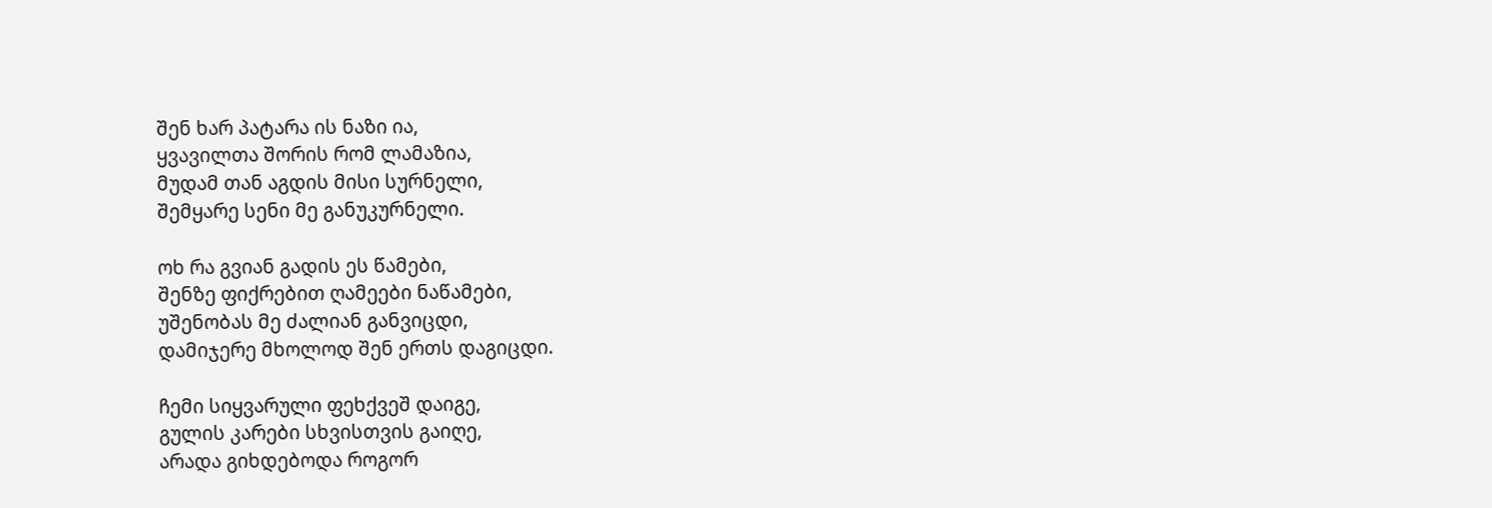შენ ხარ პატარა ის ნაზი ია,
ყვავილთა შორის რომ ლამაზია,
მუდამ თან აგდის მისი სურნელი,
შემყარე სენი მე განუკურნელი.

ოხ რა გვიან გადის ეს წამები,
შენზე ფიქრებით ღამეები ნაწამები,
უშენობას მე ძალიან განვიცდი,
დამიჯერე მხოლოდ შენ ერთს დაგიცდი.

ჩემი სიყვარული ფეხქვეშ დაიგე,
გულის კარები სხვისთვის გაიღე,
არადა გიხდებოდა როგორ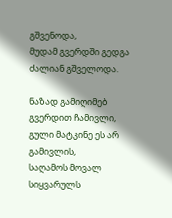გშვენოდა,
მუდამ გვერდში გედგა ძალიან გშველოდა.

ნაზად გამიღიმებ გვერდით ჩამივლი,
გული მატკინე ეს არ გამივლის,
საღამოს მოვალ სიყვარულს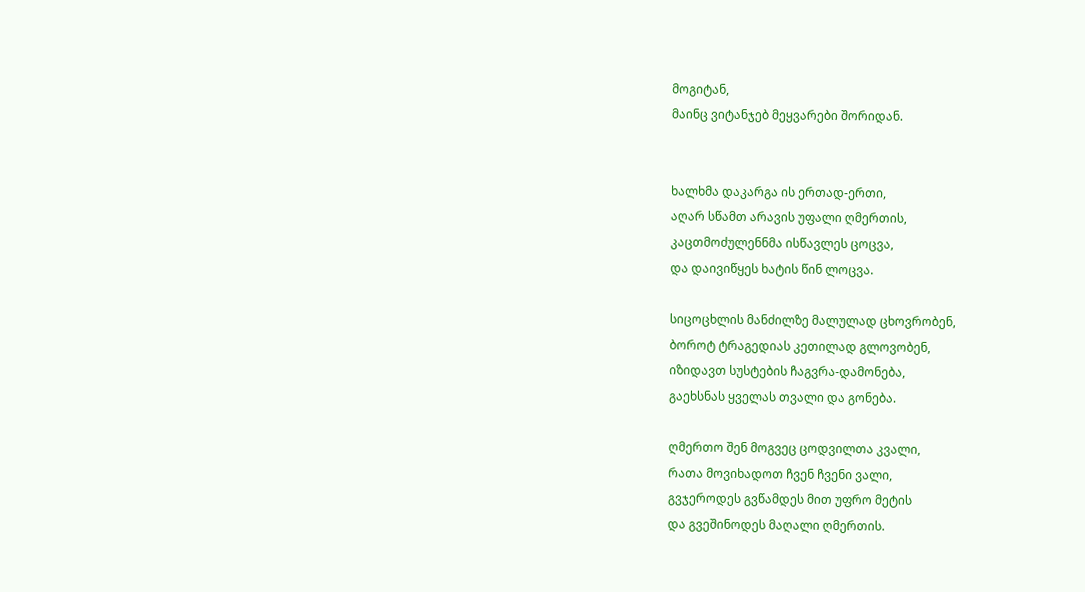მოგიტან,
მაინც ვიტანჯებ მეყვარები შორიდან.


ხალხმა დაკარგა ის ერთად-ერთი,
აღარ სწამთ არავის უფალი ღმერთის,
კაცთმოძულენნმა ისწავლეს ცოცვა,
და დაივიწყეს ხატის წინ ლოცვა.

სიცოცხლის მანძილზე მალულად ცხოვრობენ,
ბოროტ ტრაგედიას კეთილად გლოვობენ,
იზიდავთ სუსტების ჩაგვრა-დამონება,
გაეხსნას ყველას თვალი და გონება.

ღმერთო შენ მოგვეც ცოდვილთა კვალი,
რათა მოვიხადოთ ჩვენ ჩვენი ვალი,
გვჯეროდეს გვწამდეს მით უფრო მეტის
და გვეშინოდეს მაღალი ღმერთის.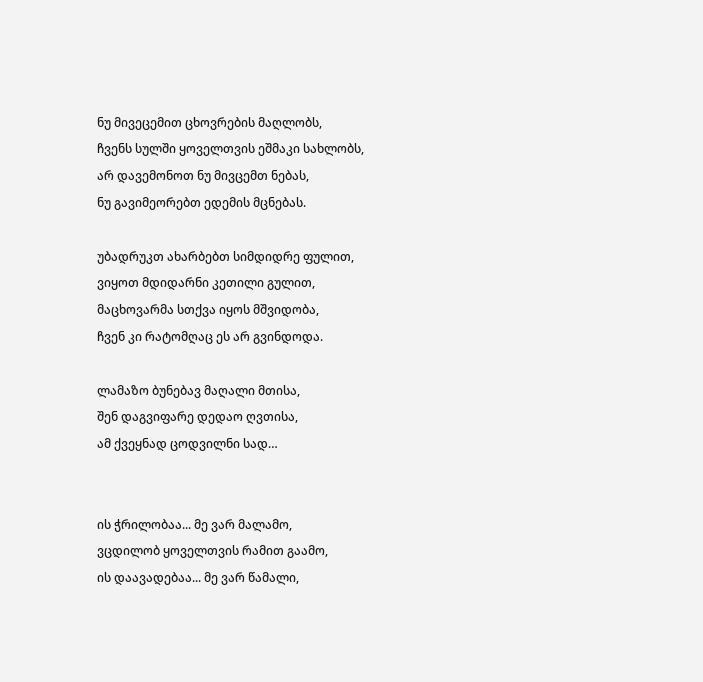ნუ მივეცემით ცხოვრების მაღლობს,
ჩვენს სულში ყოველთვის ეშმაკი სახლობს,
არ დავემონოთ ნუ მივცემთ ნებას,
ნუ გავიმეორებთ ედემის მცნებას.

უბადრუკთ ახარბებთ სიმდიდრე ფულით,
ვიყოთ მდიდარნი კეთილი გულით,
მაცხოვარმა სთქვა იყოს მშვიდობა,
ჩვენ კი რატომღაც ეს არ გვინდოდა.

ლამაზო ბუნებავ მაღალი მთისა,
შენ დაგვიფარე დედაო ღვთისა,
ამ ქვეყნად ცოდვილნი სად…


ის ჭრილობაა... მე ვარ მალამო,
ვცდილობ ყოველთვის რამით გაამო,
ის დაავადებაა... მე ვარ წამალი,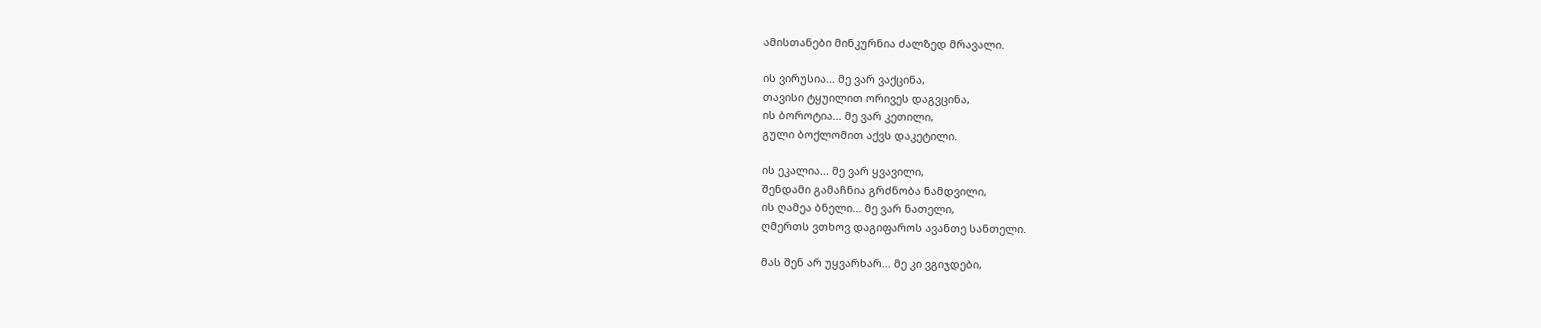ამისთანები მინკურნია ძალზედ მრავალი.

ის ვირუსია... მე ვარ ვაქცინა,
თავისი ტყუილით ორივეს დაგვცინა,
ის ბოროტია... მე ვარ კეთილი,
გული ბოქლომით აქვს დაკეტილი.

ის ეკალია... მე ვარ ყვავილი,
შენდამი გამაჩნია გრძნობა ნამდვილი,
ის ღამეა ბნელი... მე ვარ ნათელი,
ღმერთს ვთხოვ დაგიფაროს ავანთე სანთელი.

მას შენ არ უყვარხარ... მე კი ვგიჯდები,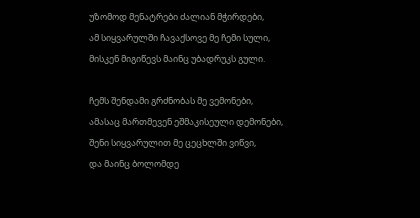უზომოდ მენატრები ძალიან მჭირდები,
ამ სიყვარულში ჩავაქსოვე მე ჩემი სული,
მისკენ მიგიწევს მაინც უბადრუკს გული.

ჩემს შენდამი გრძნობას მე ვემონები,
ამასაც მართმევენ ეშმაკისეული დემონები,
შენი სიყვარულით მე ცეცხლში ვიწვი,
და მაინც ბოლომდე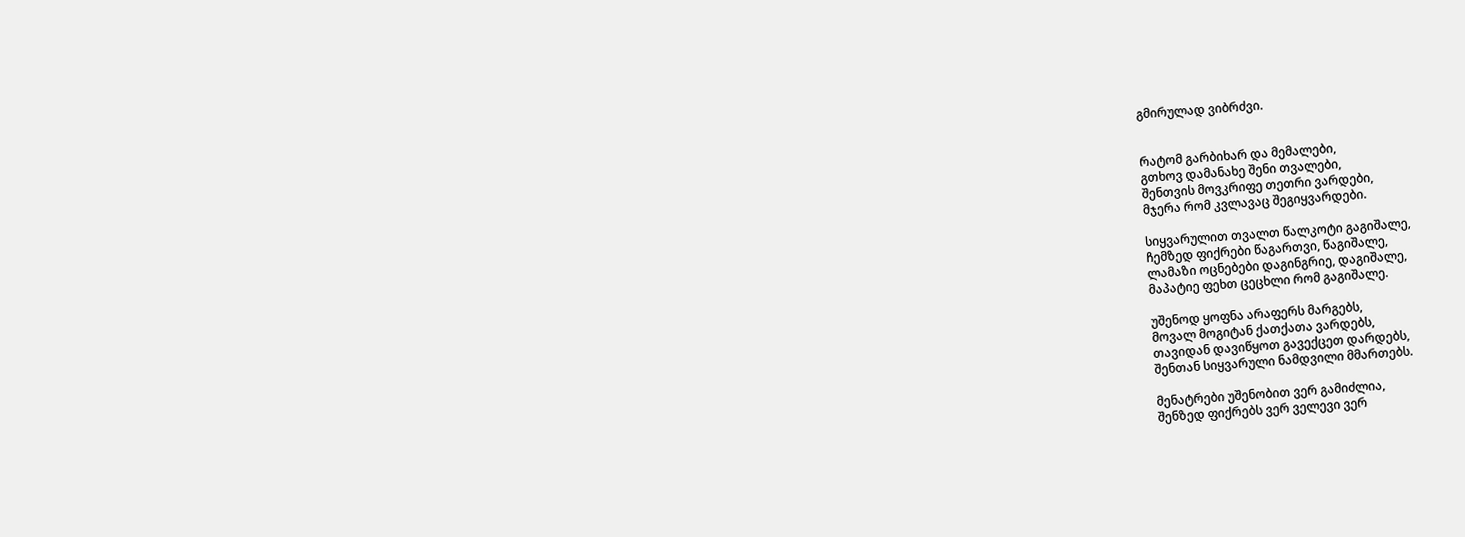გმირულად ვიბრძვი.


რატომ გარბიხარ და მემალები,
გთხოვ დამანახე შენი თვალები,
შენთვის მოვკრიფე თეთრი ვარდები,
მჯერა რომ კვლავაც შეგიყვარდები.

სიყვარულით თვალთ წალკოტი გაგიშალე,
ჩემზედ ფიქრები წაგართვი, წაგიშალე,
ლამაზი ოცნებები დაგინგრიე, დაგიშალე,
მაპატიე ფეხთ ცეცხლი რომ გაგიშალე.

უშენოდ ყოფნა არაფერს მარგებს,
მოვალ მოგიტან ქათქათა ვარდებს,
თავიდან დავიწყოთ გავექცეთ დარდებს,
შენთან სიყვარული ნამდვილი მმართებს.

მენატრები უშენობით ვერ გამიძლია,
შენზედ ფიქრებს ვერ ველევი ვერ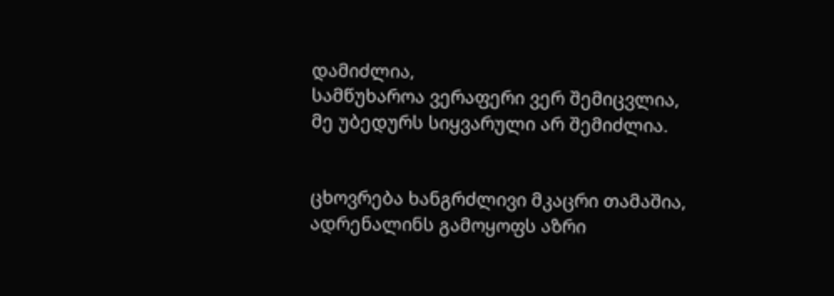დამიძლია,
სამწუხაროა ვერაფერი ვერ შემიცვლია,
მე უბედურს სიყვარული არ შემიძლია.


ცხოვრება ხანგრძლივი მკაცრი თამაშია,
ადრენალინს გამოყოფს აზრი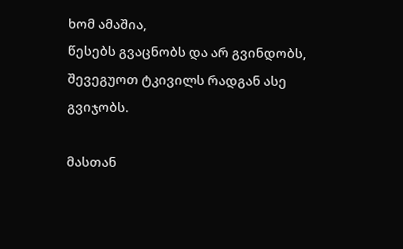ხომ ამაშია,
წესებს გვაცნობს და არ გვინდობს,
შევეგუოთ ტკივილს რადგან ასე გვიჯობს.

მასთან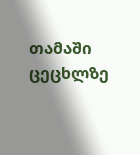თამაში ცეცხლზე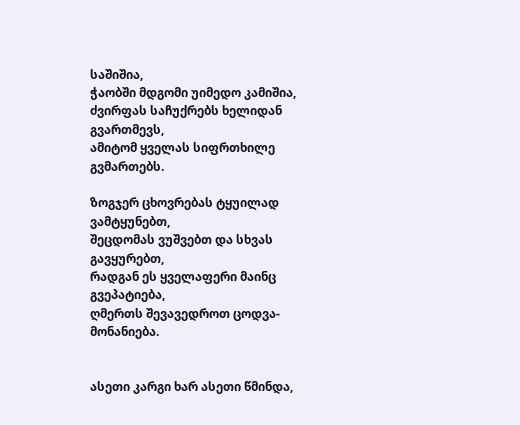საშიშია,
ჭაობში მდგომი უიმედო კამიშია,
ძვირფას საჩუქრებს ხელიდან გვართმევს,
ამიტომ ყველას სიფრთხილე გვმართებს.

ზოგჯერ ცხოვრებას ტყუილად ვამტყუნებთ,
შეცდომას ვუშვებთ და სხვას გავყურებთ,
რადგან ეს ყველაფერი მაინც გვეპატიება,
ღმერთს შევავედროთ ცოდვა-მონანიება.


ასეთი კარგი ხარ ასეთი წმინდა,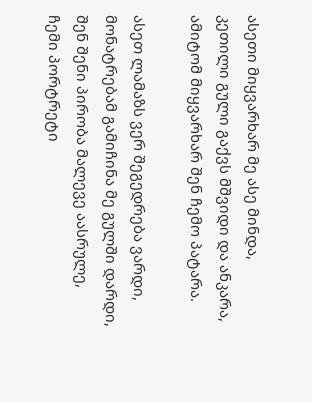ასეთი მიყვარხარ მე ასე მინდა,
კეთილი გული გაქვს მშვიდი და ანკარა,
ამიტომ მიყვარხარ შენ ჩემო პატარა.

ასეთ ლამაზს ვერ შეგედრება ვარდი,
მონატრებამ გამიჩინა მე გულში დარდი,
შენ შენი პირობა მალევე აასრულე,
ჩემი პორტრეტი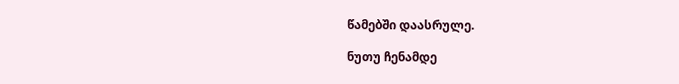წამებში დაასრულე.

ნუთუ ჩენამდე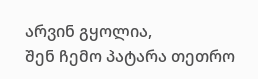არვინ გყოლია,
შენ ჩემო პატარა თეთრო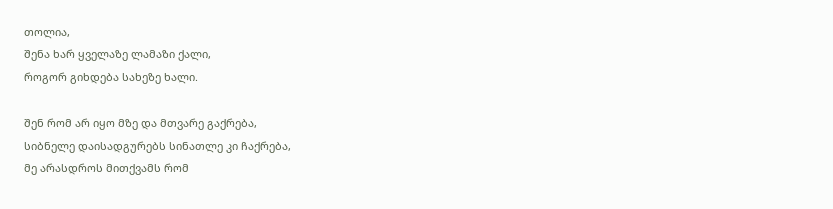თოლია,
შენა ხარ ყველაზე ლამაზი ქალი,
როგორ გიხდება სახეზე ხალი.

შენ რომ არ იყო მზე და მთვარე გაქრება,
სიბნელე დაისადგურებს სინათლე კი ჩაქრება,
მე არასდროს მითქვამს რომ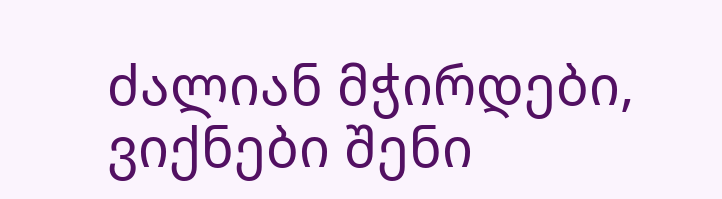ძალიან მჭირდები,
ვიქნები შენი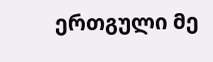ერთგული მე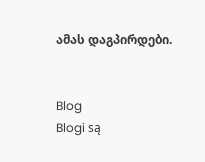ამას დაგპირდები.


Blog
Blogi są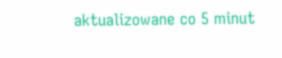aktualizowane co 5 minut